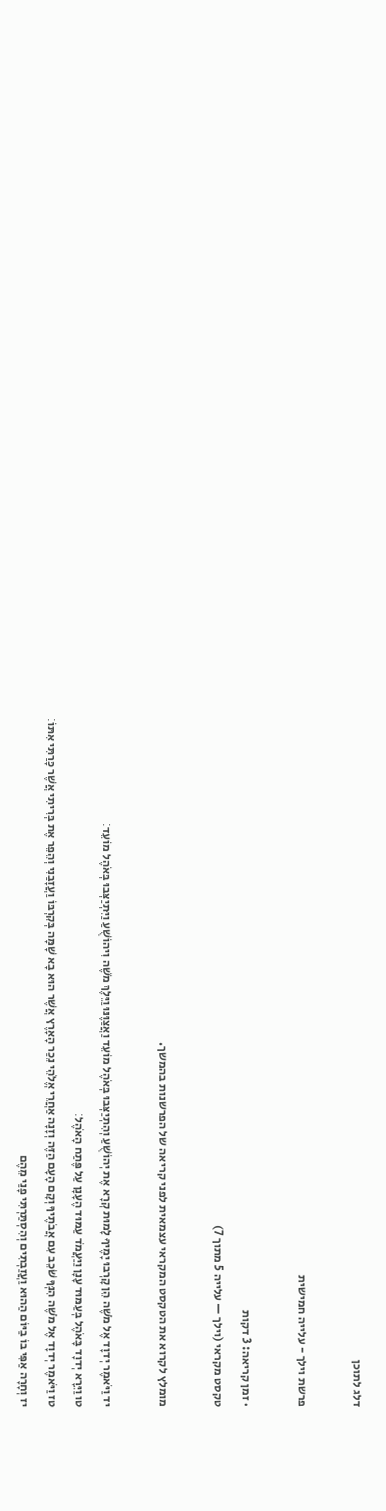דלג לתוכן

פרשת וילך - עלייה חמישית

· זמן קריאה: 3 דקות
טקסט מקראי (וילך — עלייה 5 מתוך 7)

מומלץ לקרוא את הטקסט המקראי עצמאית לפני קריאה של הפרשנות בהמשך.

יד וַיֹּאמֶר יְדוָד אֶל מֹשֶׁה הֵן קָרְבוּ יָמֶיךָ לָמוּת קְרָא אֶת יְהוֹשֻׁעַ וְהִתְיַצְּבוּ בְּאֹהֶל מוֹעֵד וַאֲצַוֶּנּוּ וַיֵּלֶךְ מֹשֶׁה וִיהוֹשֻׁעַ וַיִּתְיַצְּבוּ בְּאֹהֶל מוֹעֵד׃
טו וַיֵּרָא יְדוָד בָּאֹהֶל בְּעַמּוּד עָנָן וַיַּעֲמֹד עַמּוּד הֶעָנָן עַל פֶּתַח הָאֹהֶל׃
טז וַיֹּאמֶר יְדוָד אֶל מֹשֶׁה הִנְּךָ שֹׁכֵב עִם אֲבֹתֶיךָ וְקָם הָעָם הַזֶּה וְזָנָה אַחֲרֵי אֱלֹהֵי נֵכַר הָאָרֶץ אֲשֶׁר הוּא בָא שָׁמָּה בְּקִרְבּוֹ וַעֲזָבַנִי וְהֵפֵר אֶת בְּרִיתִי אֲשֶׁר כָּרַתִּי אִתּוֹ׃
יז וְחָרָה אַפִּי בוֹ בַיּוֹם הַהוּא וַעֲזַבְתִּים וְהִסְתַּרְתִּי פָנַי מֵהֶם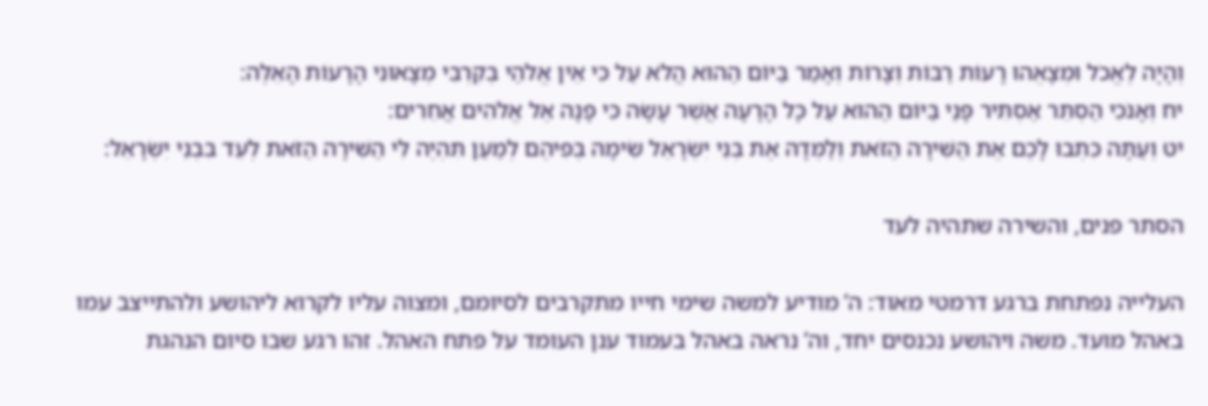וְהָיָה לֶאֱכֹל וּמְצָאֻהוּ רָעוֹת רַבּוֹת וְצָרוֹת וְאָמַר בַּיּוֹם הַהוּא הֲלֹא עַל כִּי אֵין אֱלֹהַי בְּקִרְבִּי מְצָאוּנִי הָרָעוֹת הָאֵלֶּה׃
יח וְאָנֹכִי הַסְתֵּר אַסְתִּיר פָּנַי בַּיּוֹם הַהוּא עַל כָּל הָרָעָה אֲשֶׁר עָשָׂה כִּי פָנָה אֶל אֱלֹהִים אֲחֵרִים׃
יט וְעַתָּה כִּתְבוּ לָכֶם אֶת הַשִּׁירָה הַזֹּאת וְלַמְּדָהּ אֶת בְּנֵי יִשְׂרָאֵל שִׂימָהּ בְּפִיהֶם לְמַעַן תִּהְיֶה לִּי הַשִּׁירָה הַזֹּאת לְעֵד בִּבְנֵי יִשְׂרָאֵל׃

הסתר פנים, והשירה שתהיה לעד

העלייה נפתחת ברגע דרמטי מאוד: ה’ מודיע למשה שימי חייו מתקרבים לסיומם, ומצוה עליו לקרוא ליהושע ולהתייצב עמו באהל מועד. משה ויהושע נכנסים יחד, וה’ נראה באהל בעמוד ענן העומד על פתח האהל. זהו רגע שבו סיום הנהגת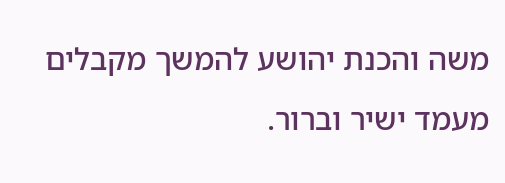משה והכנת יהושע להמשך מקבלים מעמד ישיר וברור.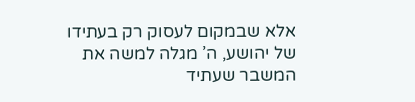אלא שבמקום לעסוק רק בעתידו של יהושע, ה’ מגלה למשה את המשבר שעתיד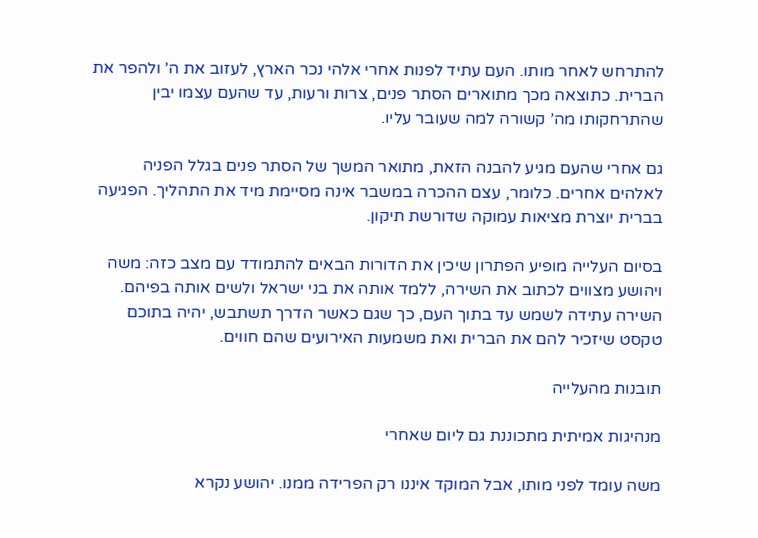להתרחש לאחר מותו. העם עתיד לפנות אחרי אלהי נכר הארץ, לעזוב את ה’ ולהפר את הברית. כתוצאה מכך מתוארים הסתר פנים, צרות ורעות, עד שהעם עצמו יבין שהתרחקותו מה’ קשורה למה שעובר עליו.

גם אחרי שהעם מגיע להבנה הזאת, מתואר המשך של הסתר פנים בגלל הפניה לאלהים אחרים. כלומר, עצם ההכרה במשבר אינה מסיימת מיד את התהליך. הפגיעה בברית יוצרת מציאות עמוקה שדורשת תיקון.

בסיום העלייה מופיע הפתרון שיכין את הדורות הבאים להתמודד עם מצב כזה: משה ויהושע מצווים לכתוב את השירה, ללמד אותה את בני ישראל ולשים אותה בפיהם. השירה עתידה לשמש עד בתוך העם, כך שגם כאשר הדרך תשתבש, יהיה בתוכם טקסט שיזכיר להם את הברית ואת משמעות האירועים שהם חווים.

תובנות מהעלייה

מנהיגות אמיתית מתכוננת גם ליום שאחרי

משה עומד לפני מותו, אבל המוקד איננו רק הפרידה ממנו. יהושע נקרא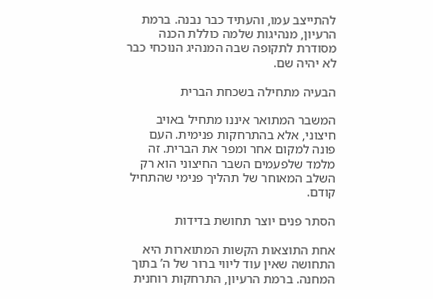להתייצב עמו, והעתיד כבר נבנה. ברמת הרעיון, מנהיגות שלמה כוללת הכנה מסודרת לתקופה שבה המנהיג הנוכחי כבר לא יהיה שם.

הבעיה מתחילה בשכחת הברית

המשבר המתואר איננו מתחיל באויב חיצוני, אלא בהתרחקות פנימית. העם פונה למקום אחר ומפר את הברית. זה מלמד שלפעמים השבר החיצוני הוא רק השלב המאוחר של תהליך פנימי שהתחיל קודם.

הסתר פנים יוצר תחושת בדידות

אחת התוצאות הקשות המתוארות היא התחושה שאין עוד ליווי ברור של ה’ בתוך המחנה. ברמת הרעיון, התרחקות רוחנית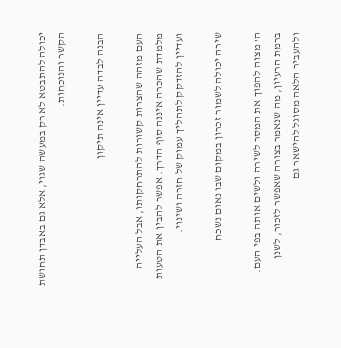יכולה להתבטא לא רק במעשה שגוי, אלא גם באבדן תחושת הקשר והנוכחות.

הבנה לבדה עדיין אינה תיקון

העם מזהה שהצרות קשורות להתרחקותו, אבל העלייה מלמדת שהכרה איננה סוף הדרך. אפשר להבין את הטעות ועדיין להזדקק לתהליך עמוק של חזרה ושינוי.

שירה יכולה לשמור זכרון במקום שבו נאום נשכח

ה’ מצוה להפוך את המסר לשירה ולשים אותה בפי העם. ברמת הרעיון, מה שנאמר בצורה שאפשר לזכור, לשנן ולהעביר הלאה מסוגל להישאר גם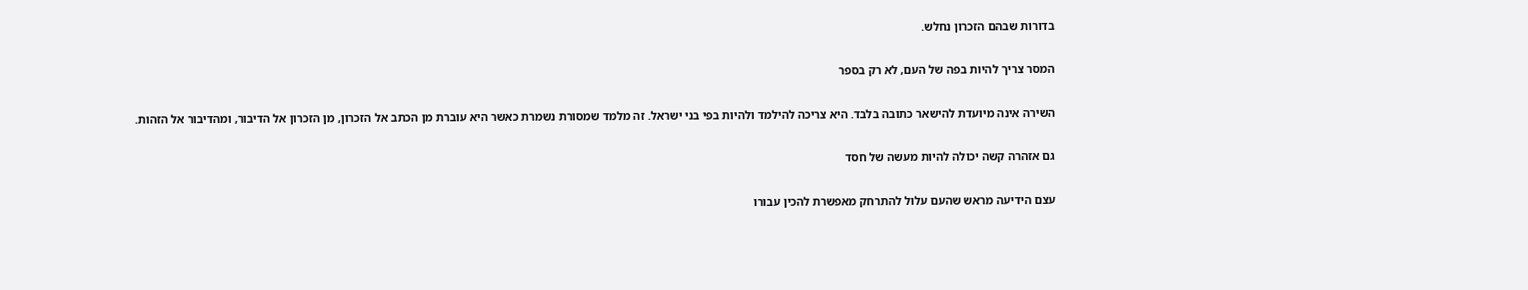בדורות שבהם הזכרון נחלש.

המסר צריך להיות בפה של העם, לא רק בספר

השירה אינה מיועדת להישאר כתובה בלבד. היא צריכה להילמד ולהיות בפי בני ישראל. זה מלמד שמסורת נשמרת כאשר היא עוברת מן הכתב אל הזכרון, מן הזכרון אל הדיבור, ומהדיבור אל הזהות.

גם אזהרה קשה יכולה להיות מעשה של חסד

עצם הידיעה מראש שהעם עלול להתרחק מאפשרת להכין עבורו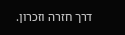דרך חזרה וזכרון.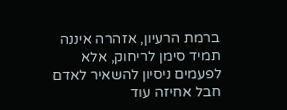ברמת הרעיון, אזהרה איננה תמיד סימן לריחוק, אלא לפעמים ניסיון להשאיר לאדם חבל אחיזה עוד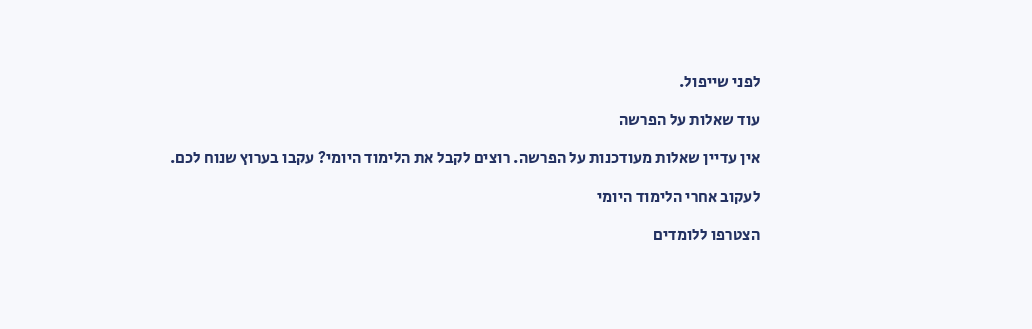לפני שייפול.

עוד שאלות על הפרשה

אין עדיין שאלות מעודכנות על הפרשה. רוצים לקבל את הלימוד היומי? עקבו בערוץ שנוח לכם.

לעקוב אחרי הלימוד היומי

הצטרפו ללומדים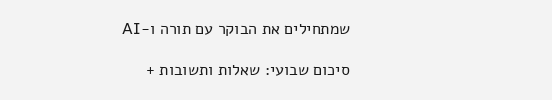שמתחילים את הבוקר עם תורה ו-AI

סיכום שבועי: שאלות ותשובות +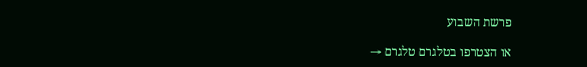פרשת השבוע

או הצטרפו בטלגרם טלגרם →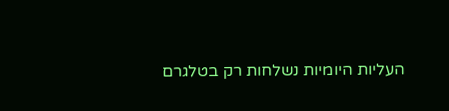העליות היומיות נשלחות רק בטלגרם